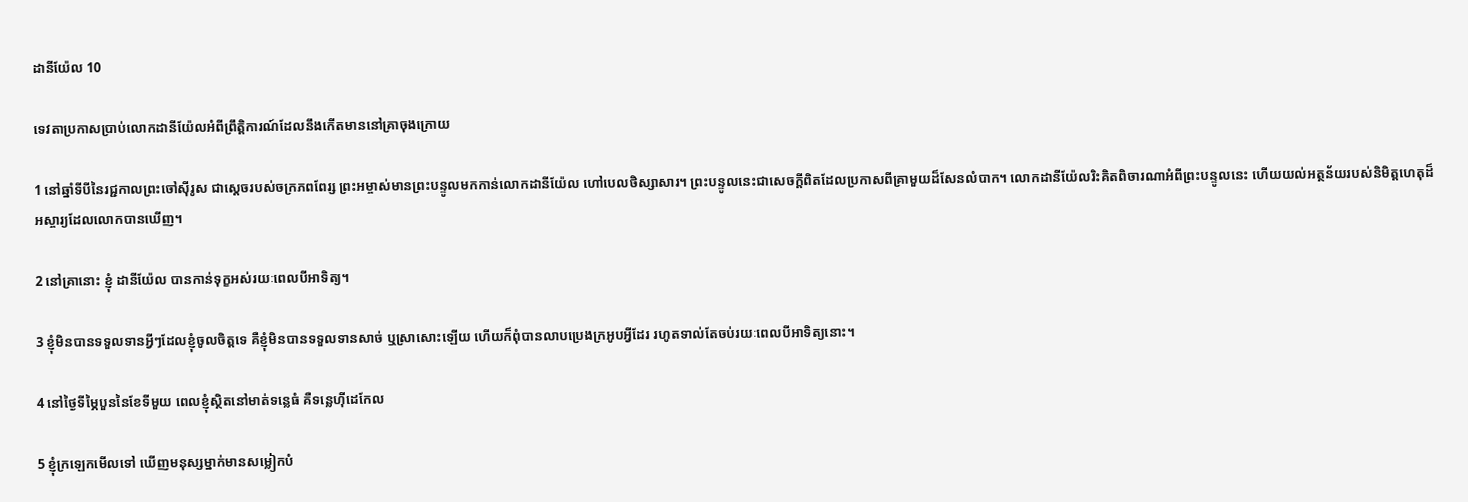ដានី‌យ៉ែល 10

ទេវតាប្រកាសប្រាប់លោកដានី‌យ៉ែលអំពីព្រឹត្តិ‌ការណ៍ដែលនឹងកើតមាននៅគ្រាចុងក្រោយ

1 នៅឆ្នាំទីបីនៃរជ្ជកាលព្រះចៅស៊ីរូស ជាស្ដេចរបស់ចក្រភពពែរ្ស ព្រះ‌អម្ចាស់មានព្រះ‌បន្ទូលមកកាន់លោកដានី‌យ៉ែល ហៅបេល‌ថិស្សា‌សារ។ ព្រះ‌បន្ទូលនេះជាសេចក្ដីពិតដែលប្រកាសពីគ្រាមួយដ៏សែនលំបាក។ លោកដានី‌យ៉ែលរិះគិតពិចារណាអំពីព្រះ‌បន្ទូលនេះ ហើយយល់អត្ថ‌ន័យរបស់និមិត្ត‌ហេតុដ៏អស្ចារ្យដែលលោកបានឃើញ។

2 នៅគ្រានោះ ខ្ញុំ ដានី‌យ៉ែល បានកាន់ទុក្ខអស់រយៈពេលបីអាទិត្យ។

3 ខ្ញុំមិនបានទទួលទានអ្វីៗដែលខ្ញុំចូលចិត្តទេ គឺខ្ញុំមិនបានទទួលទានសាច់ ឬស្រាសោះឡើយ ហើយក៏ពុំបានលាបប្រេងក្រអូបអ្វីដែរ រហូតទាល់តែចប់រយៈពេលបីអាទិត្យនោះ។

4 នៅថ្ងៃទីម្ភៃបួននៃខែទីមួយ ពេលខ្ញុំស្ថិតនៅមាត់ទន្លេធំ គឺទន្លេហ៊ីដេ‌កែល

5 ខ្ញុំក្រឡេកមើលទៅ ឃើញមនុស្សម្នាក់មានសម្លៀក‌បំ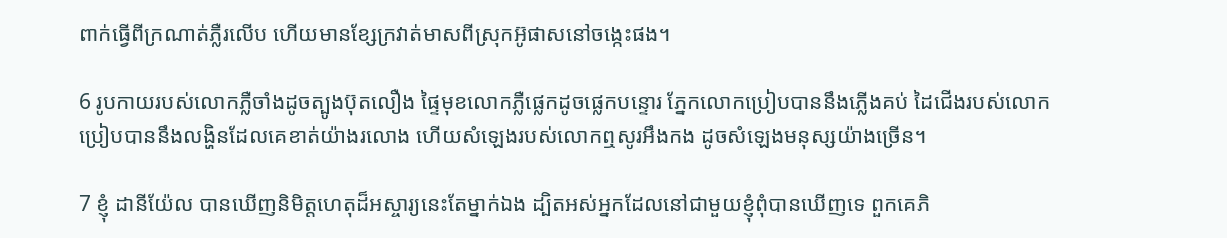ពាក់ធ្វើពីក្រណាត់ភ្លឺរលើប ហើយមានខ្សែក្រវាត់មាសពីស្រុកអ៊ូផាសនៅចង្កេះផង។

6 រូបកាយរបស់លោកភ្លឺចាំងដូចត្បូងប៊ុត‌លឿង ផ្ទៃមុខលោកភ្លឺផ្លេកដូចផ្លេកបន្ទោរ ភ្នែកលោកប្រៀបបាននឹងភ្លើងគប់ ដៃជើងរបស់លោកប្រៀបបាននឹងលង្ហិនដែលគេខាត់យ៉ាងរលោង ហើយសំឡេងរបស់លោកឮសូរអឹង‌កង ដូចសំឡេងមនុស្សយ៉ាងច្រើន។

7 ខ្ញុំ ដានី‌យ៉ែល បានឃើញនិមិត្ត‌ហេតុដ៏អស្ចារ្យនេះតែម្នាក់ឯង ដ្បិតអស់អ្នកដែលនៅជាមួយខ្ញុំពុំបានឃើញទេ ពួកគេភិ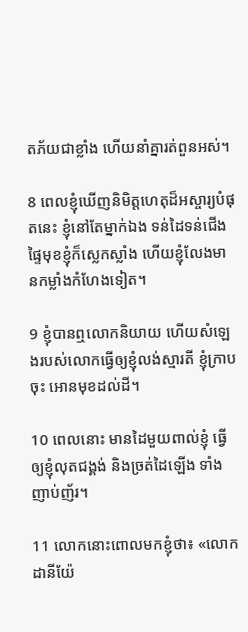ត‌ភ័យជាខ្លាំង ហើយនាំគ្នារត់ពួនអស់។

8 ពេលខ្ញុំឃើញនិមិត្ត‌ហេតុដ៏អស្ចារ្យបំផុតនេះ ខ្ញុំនៅតែម្នាក់ឯង ទន់ដៃទន់ជើង ផ្ទៃមុខខ្ញុំក៏ស្លេក‌ស្លាំង ហើយខ្ញុំលែងមានកម្លាំងកំហែងទៀត។

9 ខ្ញុំបានឮលោកនិយាយ ហើយសំឡេងរបស់លោកធ្វើឲ្យខ្ញុំលង់ស្មារតី ខ្ញុំក្រាបចុះ អោនមុខដល់ដី។

10 ពេលនោះ មានដៃមួយពាល់ខ្ញុំ ធ្វើឲ្យខ្ញុំលុតជង្គង់ និងច្រត់ដៃឡើង ទាំងញាប់‌ញ័រ។

11 លោកនោះពោលមកខ្ញុំថា៖ «លោកដានី‌យ៉ែ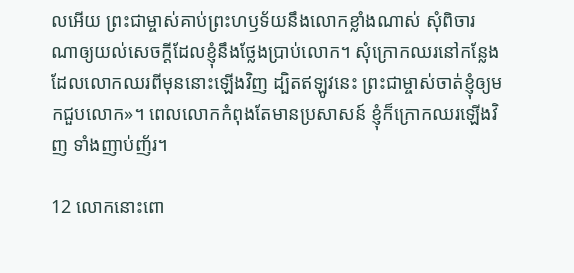លអើយ ព្រះ‌ជាម្ចាស់គាប់ព្រះ‌ហឫទ័យនឹងលោកខ្លាំងណាស់ សុំពិចារណាឲ្យយល់សេចក្ដីដែលខ្ញុំនឹងថ្លែងប្រាប់លោក។ សុំក្រោកឈរនៅកន្លែងដែលលោកឈរពីមុននោះឡើងវិញ ដ្បិតឥឡូវនេះ ព្រះ‌ជាម្ចាស់ចាត់ខ្ញុំឲ្យមកជួបលោក»។ ពេលលោកកំពុងតែមានប្រសាសន៍ ខ្ញុំក៏ក្រោកឈរឡើងវិញ ទាំងញាប់‌ញ័រ។

12 លោកនោះពោ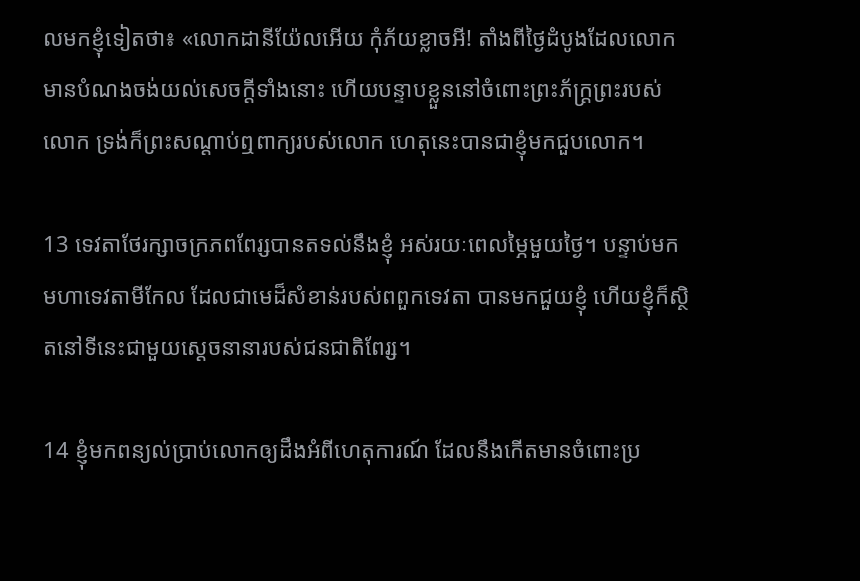លមកខ្ញុំទៀតថា៖ «លោកដានី‌យ៉ែលអើយ កុំភ័យខ្លាចអី! តាំងពីថ្ងៃដំបូងដែលលោកមានបំណងចង់យល់សេចក្ដីទាំងនោះ ហើយបន្ទាបខ្លួននៅចំពោះព្រះ‌ភ័ក្ត្រព្រះរបស់លោក ទ្រង់ក៏ព្រះ‌សណ្ដាប់ឮពាក្យរបស់លោក ហេតុនេះបានជាខ្ញុំមកជួបលោក។

13 ទេវតាថែ‌រក្សាចក្រភពពែរ្សបានតទល់នឹងខ្ញុំ អស់រយៈពេលម្ភៃមួយថ្ងៃ។ បន្ទាប់មក មហាទេវតាមីកែល ដែលជាមេដ៏សំខាន់របស់ពពួកទេវតា បានមកជួយខ្ញុំ ហើយខ្ញុំក៏ស្ថិតនៅទីនេះជាមួយស្ដេចនានារបស់ជន‌ជាតិពែរ្ស។

14 ខ្ញុំមកពន្យល់ប្រាប់លោកឲ្យដឹងអំពីហេតុ‌ការណ៍ ដែលនឹងកើតមានចំពោះប្រ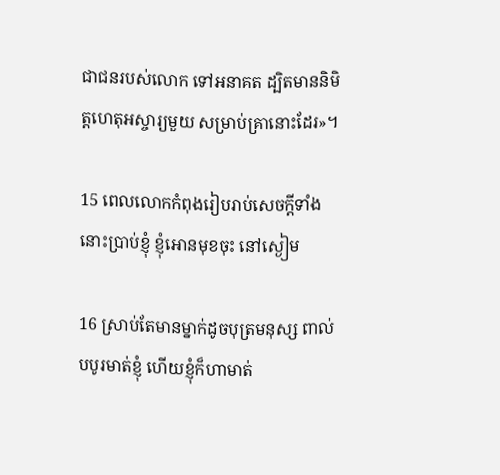ជា‌ជនរបស់លោក ទៅអនាគត ដ្បិតមាននិមិត្ត‌ហេតុអស្ចារ្យមួយ សម្រាប់គ្រានោះដែរ»។

15 ពេលលោកកំពុងរៀបរាប់សេចក្ដីទាំងនោះប្រាប់ខ្ញុំ ខ្ញុំអោនមុខចុះ នៅស្ងៀម

16 ស្រាប់តែមានម្នាក់ដូចបុត្រមនុស្ស ពាល់បបូរមាត់ខ្ញុំ ហើយខ្ញុំក៏ហាមាត់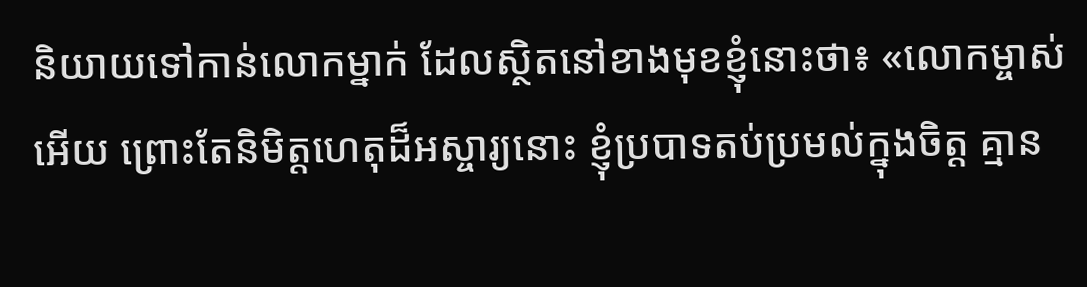និយាយទៅកាន់លោកម្នាក់ ដែលស្ថិតនៅខាងមុខខ្ញុំនោះថា៖ «លោកម្ចាស់អើយ ព្រោះតែនិមិត្ត‌ហេតុដ៏អស្ចារ្យនោះ ខ្ញុំប្របាទតប់‌ប្រមល់ក្នុងចិត្ត គ្មាន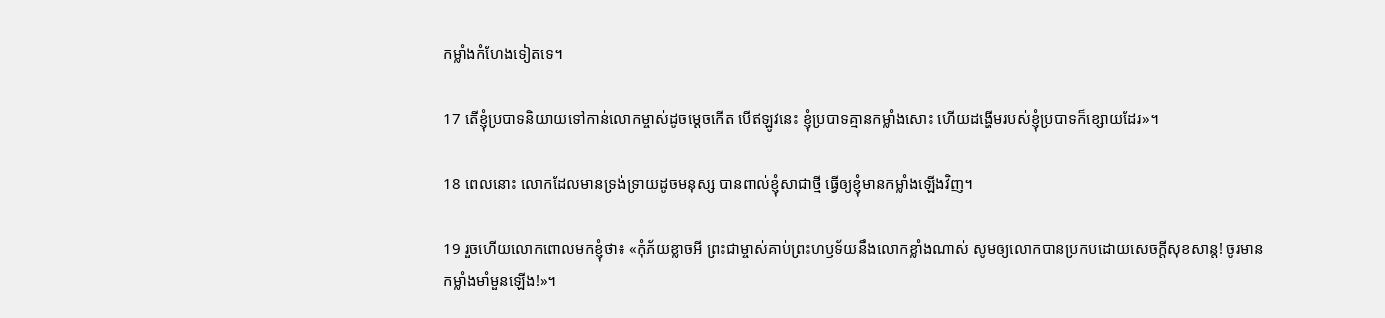កម្លាំងកំហែងទៀតទេ។

17 តើខ្ញុំប្របាទនិយាយទៅកាន់លោកម្ចាស់ដូចម្ដេចកើត បើឥឡូវនេះ ខ្ញុំប្របាទគ្មានកម្លាំងសោះ ហើយដង្ហើមរបស់ខ្ញុំប្របាទក៏ខ្សោយដែរ»។

18 ពេលនោះ លោកដែលមានទ្រង់‌ទ្រាយដូចមនុស្ស បានពាល់ខ្ញុំសាជាថ្មី ធ្វើឲ្យខ្ញុំមានកម្លាំងឡើងវិញ។

19 រួចហើយលោកពោលមកខ្ញុំថា៖ «កុំភ័យខ្លាចអី ព្រះ‌ជាម្ចាស់គាប់ព្រះ‌ហឫទ័យនឹងលោកខ្លាំងណាស់ សូមឲ្យលោកបានប្រកបដោយសេចក្ដីសុខ‌សាន្ត! ចូរមានកម្លាំងមាំ‌មួនឡើង!»។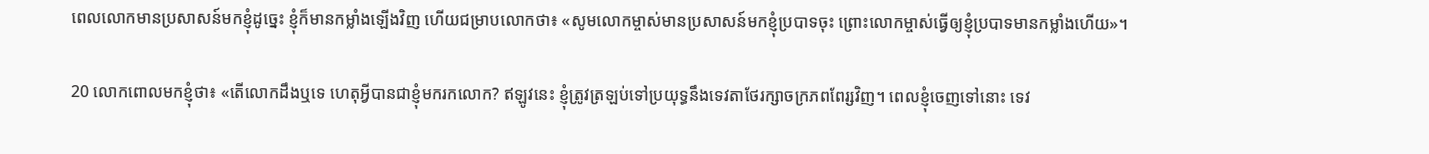ពេលលោកមានប្រសាសន៍មកខ្ញុំដូច្នេះ ខ្ញុំក៏មានកម្លាំងឡើងវិញ ហើយជម្រាបលោកថា៖ «សូមលោកម្ចាស់មានប្រសាសន៍មកខ្ញុំប្របាទចុះ ព្រោះលោកម្ចាស់ធ្វើឲ្យខ្ញុំប្របាទមានកម្លាំងហើយ»។

20 លោកពោលមកខ្ញុំថា៖ «តើលោកដឹងឬទេ ហេតុអ្វីបានជាខ្ញុំមករកលោក? ឥឡូវនេះ ខ្ញុំត្រូវត្រឡប់ទៅប្រយុទ្ធនឹងទេវតាថែ‌រក្សាចក្រភពពែរ្សវិញ។ ពេលខ្ញុំចេញទៅនោះ ទេវ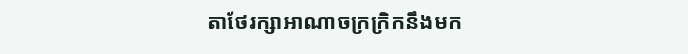តាថែ‌រក្សាអាណា‌ចក្រក្រិកនឹងមក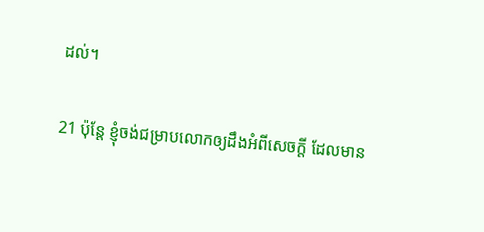ដល់។

21 ប៉ុន្តែ ខ្ញុំចង់ជម្រាបលោកឲ្យដឹងអំពីសេចក្ដី ដែលមាន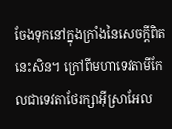ចែងទុកនៅក្នុងក្រាំងនៃសេចក្ដីពិតនេះសិន។ ក្រៅពីមហាទេវតាមីកែលជាទេវតាថែ‌រក្សាអ៊ីស្រា‌អែល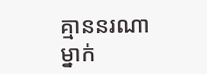គ្មាននរណាម្នាក់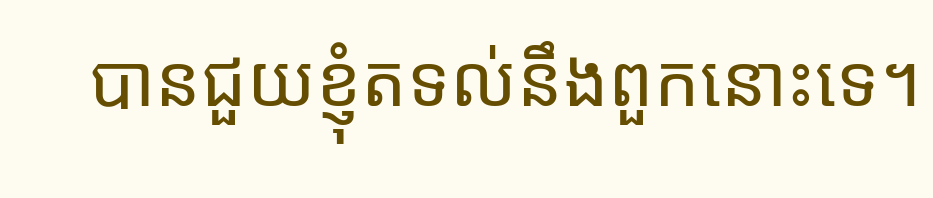បានជួយខ្ញុំតទល់នឹងពួកនោះទេ។